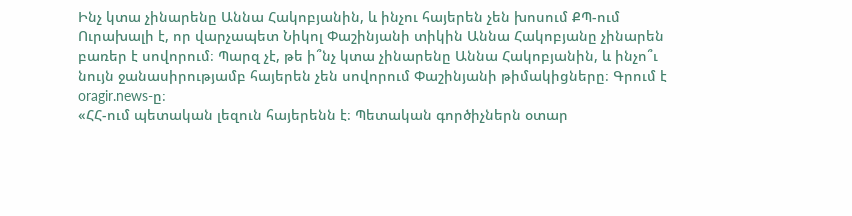Ինչ կտա չինարենը Աննա Հակոբյանին, և ինչու հայերեն չեն խոսում ՔՊ-ում
Ուրախալի է, որ վարչապետ Նիկոլ Փաշինյանի տիկին Աննա Հակոբյանը չինարեն բառեր է սովորում։ Պարզ չէ, թե ի՞նչ կտա չինարենը Աննա Հակոբյանին, և ինչո՞ւ նույն ջանասիրությամբ հայերեն չեն սովորում Փաշինյանի թիմակիցները։ Գրում է oragir.news-ը։
«ՀՀ-ում պետական լեզուն հայերենն է։ Պետական գործիչներն օտար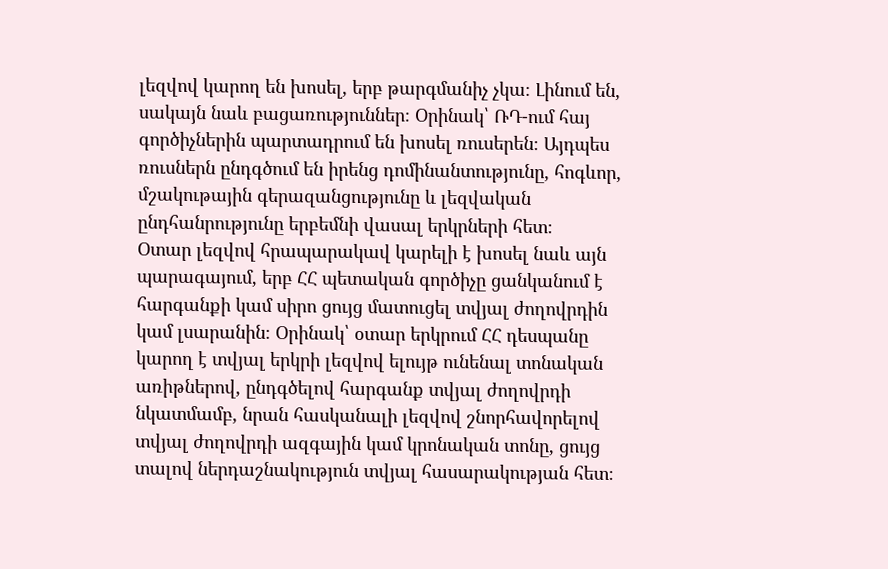լեզվով կարող են խոսել, երբ թարգմանիչ չկա։ Լինում են, սակայն նաև բացառություններ։ Օրինակ՝ ՌԴ-ում հայ գործիչներին պարտադրում են խոսել ռուսերեն։ Այդպես ռուսներն ընդգծում են իրենց դոմինանտությունը, հոգևոր, մշակութային գերազանցությունը և լեզվական ընդհանրությունը երբեմնի վասալ երկրների հետ։
Օտար լեզվով հրապարակավ կարելի է խոսել նաև այն պարագայում, երբ ՀՀ պետական գործիչը ցանկանում է հարգանքի կամ սիրո ցույց մատուցել տվյալ ժողովրդին կամ լսարանին։ Օրինակ՝ օտար երկրում ՀՀ դեսպանը կարող է տվյալ երկրի լեզվով ելույթ ունենալ տոնական առիթներով, ընդգծելով հարգանք տվյալ ժողովրդի նկատմամբ, նրան հասկանալի լեզվով շնորհավորելով տվյալ ժողովրդի ազգային կամ կրոնական տոնը, ցույց տալով ներդաշնակություն տվյալ հասարակության հետ։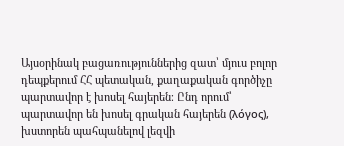Այսօրինակ բացառություններից զատ՝ մյուս բոլոր դեպքերում ՀՀ պետական, քաղաքական գործիչը պարտավոր է խոսել հայերեն։ Ընդ որում՝ պարտավոր են խոսել գրական հայերեն (λόγος), խստորեն պահպանելով լեզվի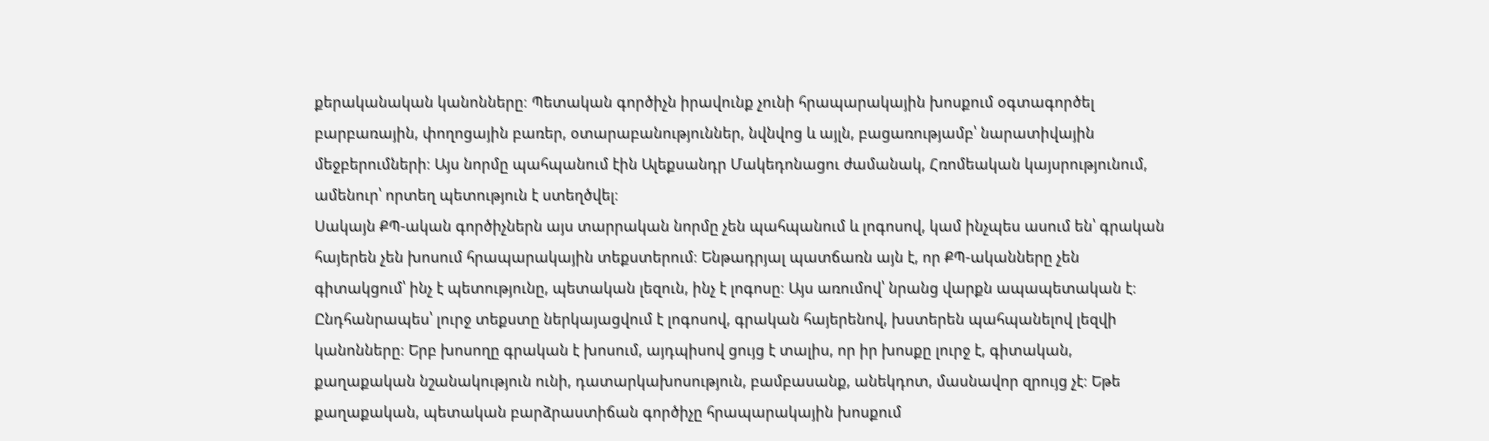քերականական կանոնները։ Պետական գործիչն իրավունք չունի հրապարակային խոսքում օգտագործել բարբառային, փողոցային բառեր, օտարաբանություններ, նվնվոց և այլն, բացառությամբ՝ նարատիվային մեջբերումների։ Այս նորմը պահպանում էին Ալեքսանդր Մակեդոնացու ժամանակ, Հռոմեական կայսրությունում, ամենուր՝ որտեղ պետություն է ստեղծվել։
Սակայն ՔՊ-ական գործիչներն այս տարրական նորմը չեն պահպանում և լոգոսով, կամ ինչպես ասում են՝ գրական հայերեն չեն խոսում հրապարակային տեքստերում։ Ենթադրյալ պատճառն այն է, որ ՔՊ-ականները չեն գիտակցում՝ ինչ է պետությունը, պետական լեզուն, ինչ է լոգոսը։ Այս առումով՝ նրանց վարքն ապապետական է։
Ընդհանրապես՝ լուրջ տեքստը ներկայացվում է լոգոսով, գրական հայերենով, խստերեն պահպանելով լեզվի կանոնները։ Երբ խոսողը գրական է խոսում, այդպիսով ցույց է տալիս, որ իր խոսքը լուրջ է, գիտական, քաղաքական նշանակություն ունի, դատարկախոսություն, բամբասանք, անեկդոտ, մասնավոր զրույց չէ։ Եթե քաղաքական, պետական բարձրաստիճան գործիչը հրապարակային խոսքում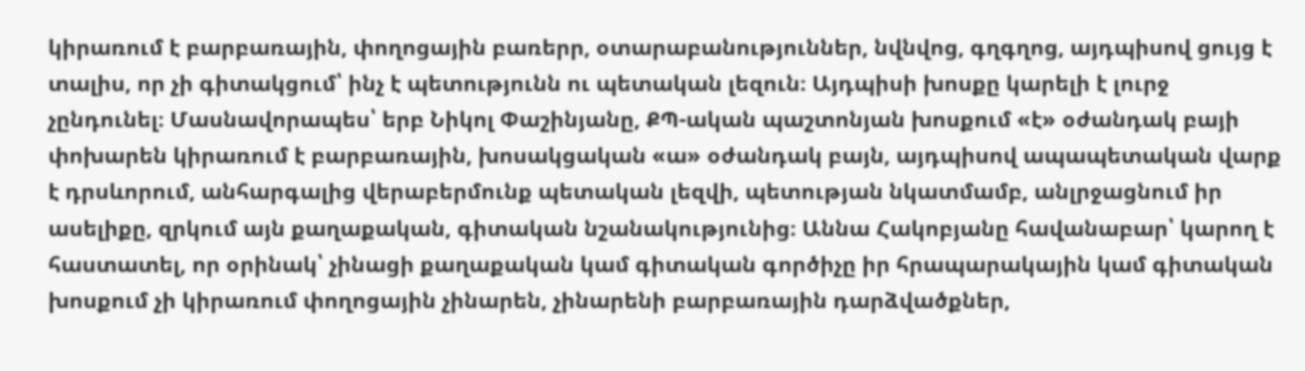կիրառում է բարբառային, փողոցային բառերր, օտարաբանություններ, նվնվոց, գղգղոց, այդպիսով ցույց է տալիս, որ չի գիտակցում՝ ինչ է պետությունն ու պետական լեզուն։ Այդպիսի խոսքը կարելի է լուրջ չընդունել։ Մասնավորապես՝ երբ Նիկոլ Փաշինյանը, ՔՊ-ական պաշտոնյան խոսքում «է» օժանդակ բայի փոխարեն կիրառում է բարբառային, խոսակցական «ա» օժանդակ բայն, այդպիսով ապապետական վարք է դրսևորում, անհարգալից վերաբերմունք պետական լեզվի, պետության նկատմամբ, անլրջացնում իր ասելիքը, զրկում այն քաղաքական, գիտական նշանակությունից։ Աննա Հակոբյանը հավանաբար՝ կարող է հաստատել, որ օրինակ՝ չինացի քաղաքական կամ գիտական գործիչը իր հրապարակային կամ գիտական խոսքում չի կիրառում փողոցային չինարեն, չինարենի բարբառային դարձվածքներ,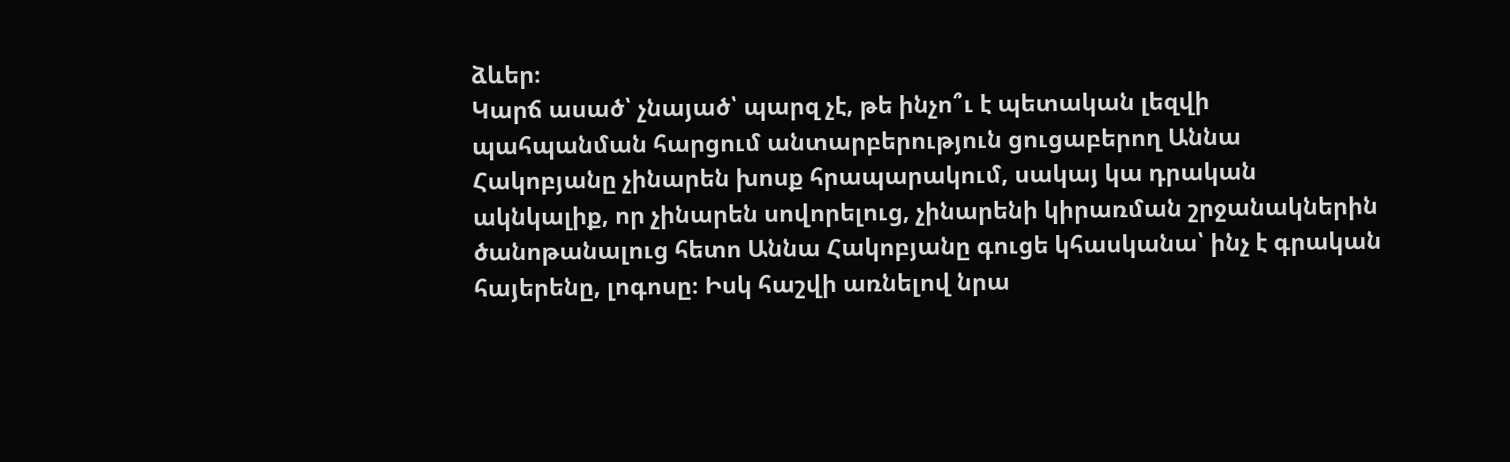ձևեր։
Կարճ ասած՝ չնայած՝ պարզ չէ, թե ինչո՞ւ է պետական լեզվի պահպանման հարցում անտարբերություն ցուցաբերող Աննա Հակոբյանը չինարեն խոսք հրապարակում, սակայ կա դրական ակնկալիք, որ չինարեն սովորելուց, չինարենի կիրառման շրջանակներին ծանոթանալուց հետո Աննա Հակոբյանը գուցե կհասկանա՝ ինչ է գրական հայերենը, լոգոսը։ Իսկ հաշվի առնելով նրա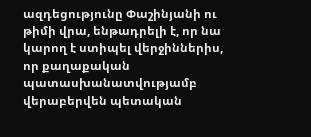ազդեցությունը Փաշինյանի ու թիմի վրա, ենթադրելի է, որ նա կարող է ստիպել վերջիններիս, որ քաղաքական պատասխանատվությամբ վերաբերվեն պետական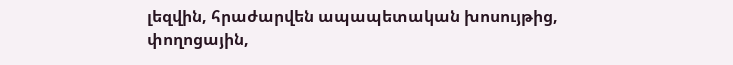լեզվին, հրաժարվեն ապապետական խոսույթից, փողոցային,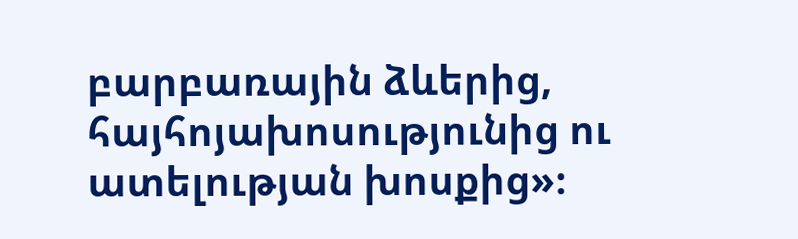բարբառային ձևերից, հայհոյախոսությունից ու ատելության խոսքից»։